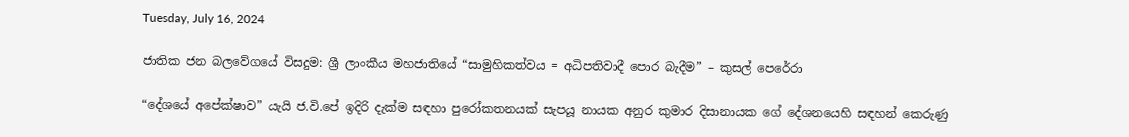Tuesday, July 16, 2024

ජාතික ජන බලවේගයේ විසදුම: ශ්‍රී ලාංකීය මහජාතියේ “සාමුහිකත්වය = අධිපතිවාදී පොර බැදීම” – කුසල් පෙරේරා

“දේශයේ අපේක්ෂාව” යැයි ජ.වි.පේ ඉදිරි දැක්ම සඳහා පුරෝකතනයක් සැපයූ නායක අනුර කුමාර දිසානායක ගේ දේශනයෙහි සඳහන් කෙරුණු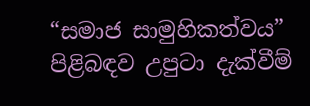“සමාජ සාමුහිකත්වය” පිළිබඳව උපුටා දැක්වීම්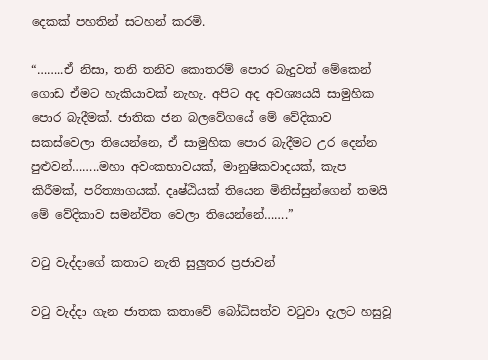දෙකක් පහතින් සටහන් කරමි.

“……..ඒ නිසා, තනි තනිව කොතරම් පොර බැදුවත් මේකෙන් ගොඩ ඒමට හැකියාවක් නැහැ. අපිට අද අවශ්‍යයයි සාමුහික පොර බැදීමක්. ජාතික ජන බලවේගයේ මේ වේදිකාව සකස්වෙලා තියෙන්නෙ, ඒ සාමුහික පොර බැදීමට උර දෙන්න පුළුවන්……..මහා අවංකභාවයක්, මානුෂිකවාදයක්, කැප කිරීමක්, පරිත්‍යාගයක්. දෘෂ්ඨියක් තියෙන මිනිස්සුන්ගෙන් තමයි මේ වේදිකාව සමන්විත වෙලා තියෙන්නේ…….”

වටු වැද්දාගේ කතාට නැති සුලුතර ප්‍රජාවන්

වටු වැද්දා ගැන ජාතක කතාවේ බෝධිසත්ව වටුවා දැලට හසුවූ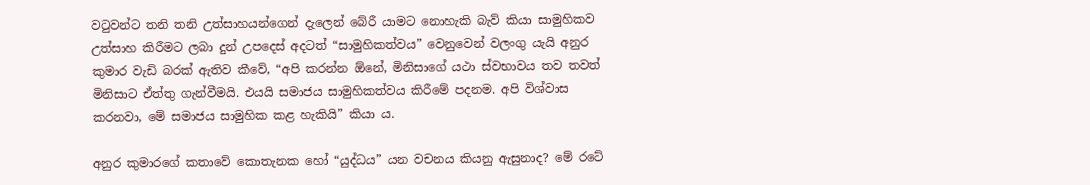වටුවන්ට තනි තනි උත්සාහයන්ගෙන් දැලෙන් බේරී යාමට නොහැකි බැව් කියා සාමුහිකව උත්සාහ කිරීමට ලබා දුන් උපදෙස් අදටත් “සාමුහිකත්වය” වෙනුවෙන් වලංගු යැයි අනුර කුමාර වැඩි බරක් ඇතිව කීවේ, “අපි කරන්න ඕනේ, මිනිසාගේ යථා ස්වභාවය තව තවත් මිනිසාට ඒත්තු ගැන්වීමයි. එයයි සමාජය සාමුහිකත්වය කිරීමේ පදනම. අපි විශ්වාස කරනවා, මේ සමාජය සාමුහික කළ හැකියි” කියා ය.

අනුර කුමාරගේ කතාවේ කොතැනක හෝ “යුද්ධය” යන වචනය කියනු ඇසුනාද? මේ රටේ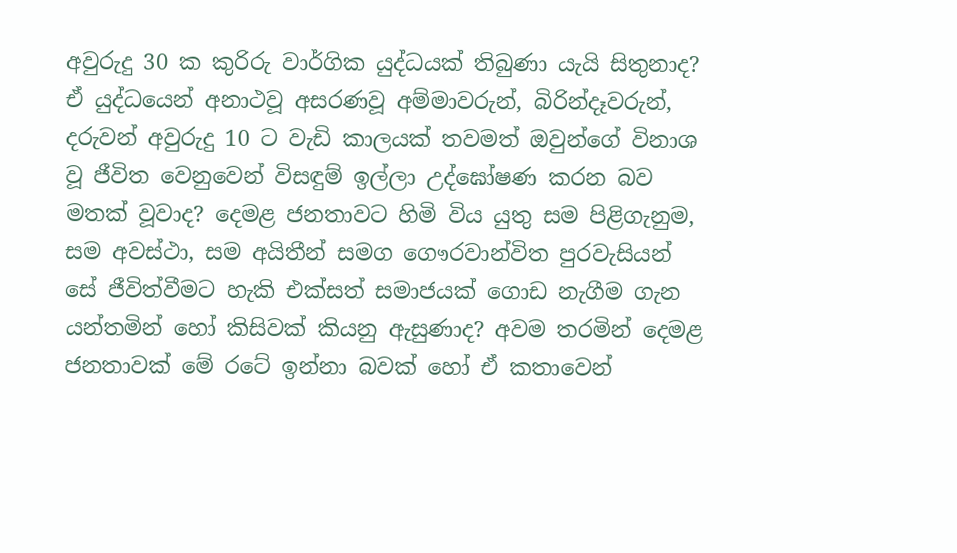අවුරුදු 30 ක කුරිරු වාර්ගික යුද්ධයක් තිබුණා යැයි සිතුනාද? ඒ යුද්ධයෙන් අනාථවූ අසරණවූ අම්මාවරුන්, බිරින්දෑවරුන්, දරුවන් අවුරුදු 10 ට වැඩි කාලයක් තවමත් ඔවුන්ගේ විනාශ වූ ජීවිත වෙනුවෙන් විසඳුම් ඉල්ලා උද්ඝෝෂණ කරන බව මතක් වූවාද? දෙමළ ජනතාවට හිමි විය යුතු සම පිළිගැනුම, සම අවස්ථා, සම අයිතීන් සමග ගෞරවාන්විත පුරවැසියන් සේ ජීවිත්වීමට හැකි එක්සත් සමාජයක් ගොඩ නැගීම ගැන යන්තමින් හෝ කිසිවක් කියනු ඇසුණාද? අවම තරමින් දෙමළ ජනතාවක් මේ රටේ ඉන්නා බවක් හෝ ඒ කතාවෙන්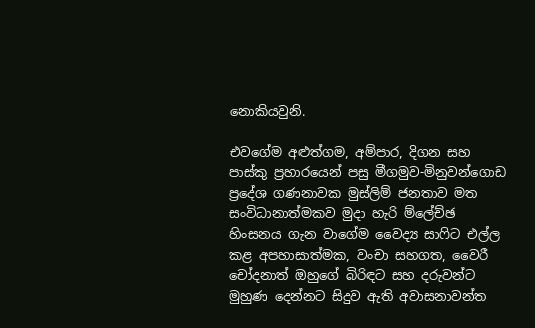නොකියවුනි.

එවගේම අළුත්ගම, අම්පාර, දිගන සහ පාස්කු ප්‍රහාරයෙන් පසු මීගමුව-මිනුවන්ගොඩ ප්‍රදේශ ගණනාවක මුස්ලිම් ජනතාව මත සංවිධානාත්මකව මුදා හැරි ම්ලේච්ඡ හිංසනය ගැන වාගේම වෛද්‍ය සාෆිට එල්ල කළ අපහාසාත්මක, වංචා සහගත, වෛරී චෝදනාත් ඔහුගේ බිරිඳට සහ දරුවන්ට මුහුණ දෙන්නට සිදුව ඇති අවාසනාවන්ත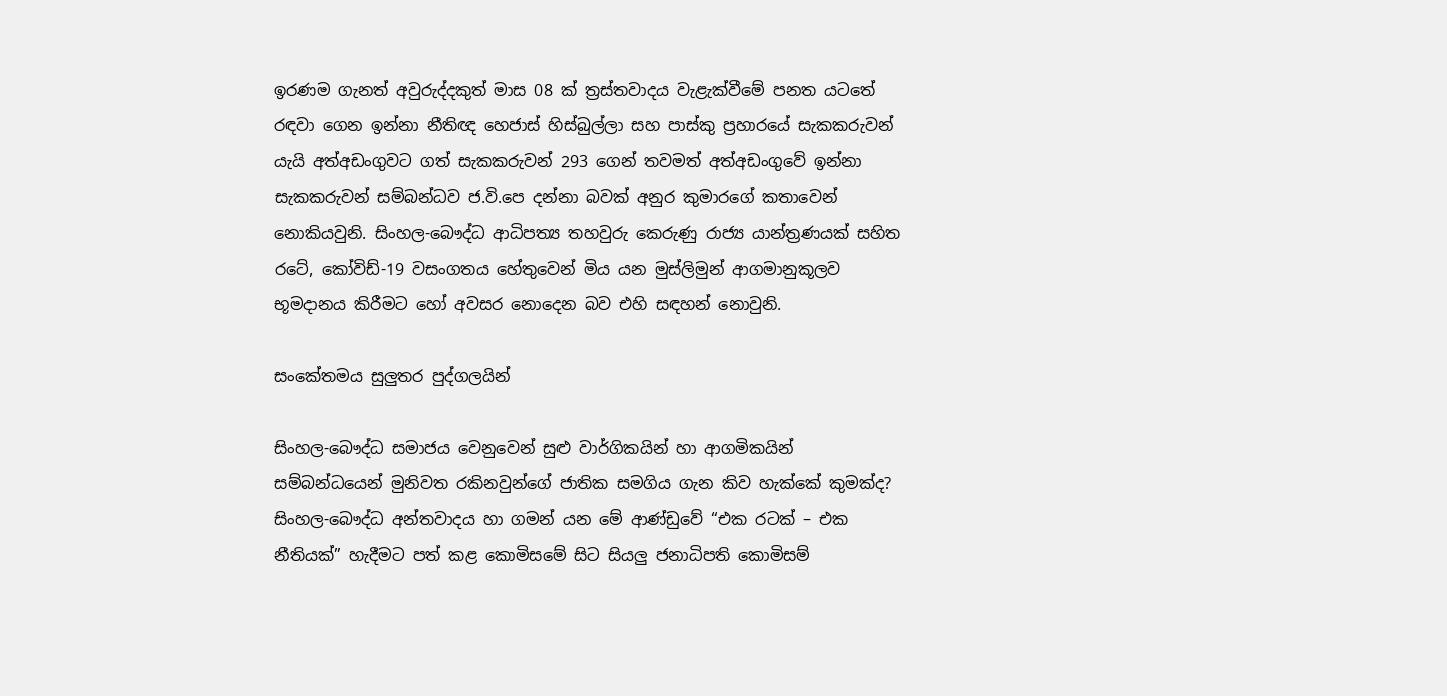ඉරණම ගැනත් අවුරුද්දකුත් මාස 08 ක් ත්‍රස්තවාදය වැළැක්වීමේ පනත යටතේ රඳවා ගෙන ඉන්නා නීතිඥ හෙජාස් හිස්බුල්ලා සහ පාස්කු ප්‍රහාරයේ සැකකරුවන් යැයි අත්අඩංගුවට ගත් සැකකරුවන් 293 ගෙන් තවමත් අත්අඩංගුවේ ඉන්නා සැකකරුවන් සම්බන්ධව ජ.වි.පෙ දන්නා බවක් අනුර කුමාරගේ කතාවෙන් නොකියවුනි. සිංහල-බෞද්ධ ආධිපත්‍ය තහවුරු කෙරුණු රාජ්‍ය යාන්ත්‍රණයක් සහිත රටේ, කෝවිඩ්-19 වසංගතය හේතුවෙන් මිය යන මුස්ලිමුන් ආගමානුකූලව භූමදානය කිරීමට හෝ අවසර නොදෙන බව එහි සඳහන් නොවුනි.

සංකේතමය සුලුතර පුද්ගලයින්

සිංහල-බෞද්ධ සමාජය වෙනුවෙන් සුළු වාර්ගිකයින් හා ආගමිකයින් සම්බන්ධයෙන් මුනිවත රකිනවුන්ගේ ජාතික සමගිය ගැන කිව හැක්කේ කුමක්ද? සිංහල-බෞද්ධ අන්තවාදය හා ගමන් යන මේ ආණ්ඩුවේ “එක රටක් – එක නීතියක්” හැදීමට පත් කළ කොමිසමේ සිට සියලු ජනාධිපති කොමිසම්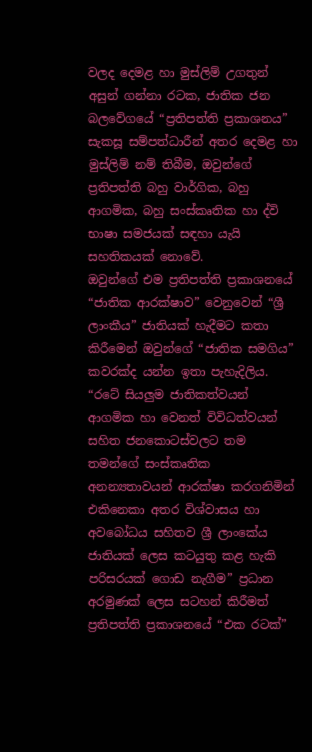වලද දෙමළ හා මුස්ලිම් උගතුන් අසුන් ගන්නා රටක, ජාතික ජන බලවේගයේ “ප්‍රතිපත්ති ප්‍රකාශනය” සැකසූ සම්පත්ධාරීන් අතර දෙමළ හා මුස්ලිම් නම් තිබීම, ඔවුන්ගේ ප්‍රතිපත්ති බහු වාර්ගික, බහු ආගමික, බහු සංස්කෘතික හා ද්වි භාෂා සමජයක් සඳහා යැයි සහතිකයක් නොවේ.
ඔවුන්ගේ එම ප්‍රතිපත්ති ප්‍රකාශනයේ “ජාතික ආරක්ෂාව” වෙනුවෙන් “ශ්‍රී ලාංකීය” ජාතියක් හැදීමට කතා කිරීමෙන් ඔවුන්ගේ “ජාතික සමගිය” කවරක්ද යන්න ඉතා පැහැදිලිය. “රටේ සියලුම ජාතිකත්වයන් ආගමික හා වෙනත් විවිධත්වයන් සහිත ජනකොටස්වලට තම තමන්ගේ සංස්කෘතික අනන්‍යතාවයන් ආරක්ෂා කරගනිමින් එකිනෙකා අතර විශ්වාසය හා අවබෝධය සහිතව ශ්‍රී ලාංකේය ජාතියක් ලෙස කටයුතු කළ හැකි පරිසරයක් ගොඩ නැගීම” ප්‍රධාන අරමුණක් ලෙස සටහන් කිරීමත් ප්‍රතිපත්ති ප්‍රකාශනයේ “එක රටක්”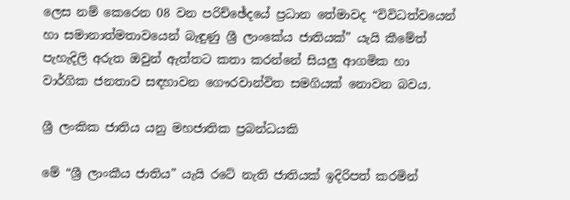ලෙස නම් කෙරෙන 08 වන පරිච්ඡේදයේ ප්‍රධාන තේමාවද “විවිධත්වයෙන් හා සමානාත්මතාවයෙන් බැඳුණු ශ්‍රී ලාංකේය ජාතියක්” යැයි කීමේත් පැහැදිලි අරුත ඔවුන් ඇත්තට කතා කරන්නේ සියලු ආගමික හා වාර්ගික ජනතාව සඳහාවන ගෞරවාන්විත සමගියක් නොවන බවය.

ශ්‍රී ලංකික ජාතිය යනු මහජාතික ප්‍රබන්ධයකි

මේ “ශ්‍රී ලාංකීය ජාතිය” යැයි රටේ නැති ජාතියක් ඉදිරිපත් කරමින්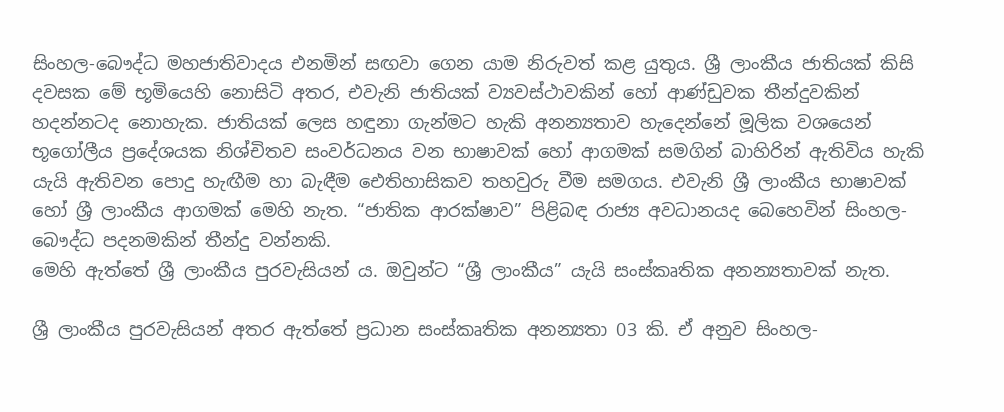සිංහල-බෞද්ධ මහජාතිවාදය එනමින් සඟවා ගෙන යාම නිරුවත් කළ යුතුය. ශ්‍රී ලාංකීය ජාතියක් කිසි දවසක මේ භූමියෙහි නොසිටි අතර, එවැනි ජාතියක් ව්‍යවස්ථාවකින් හෝ ආණ්ඩුවක තීන්දුවකින් හදන්නටද නොහැක. ජාතියක් ලෙස හඳුනා ගැන්මට හැකි අනන්‍යතාව හැදෙන්නේ මූලික වශයෙන් භූගෝලීය ප්‍රදේශයක නිශ්චිතව සංවර්ධනය වන භාෂාවක් හෝ ආගමක් සමගින් බාහිරින් ඇතිවිය හැකි යැයි ඇතිවන පොදු හැඟීම හා බැඳීම ඓතිහාසිකව තහවුරු වීම සමගය. එවැනි ශ්‍රී ලාංකීය භාෂාවක් හෝ ශ්‍රී ලාංකීය ආගමක් මෙහි නැත. “ජාතික ආරක්ෂාව” පිළිබඳ රාජ්‍ය අවධානයද බෙහෙවින් සිංහල-බෞද්ධ පදනමකින් තීන්දු වන්නකි.
මෙහි ඇත්තේ ශ්‍රී ලාංකීය පුරවැසියන් ය. ඔවුන්ට “ශ්‍රී ලාංකීය” යැයි සංස්කෘතික අනන්‍යතාවක් නැත.

ශ්‍රී ලාංකීය පුරවැසියන් අතර ඇත්තේ ප්‍රධාන සංස්කෘතික අනන්‍යතා 03 කි. ඒ අනුව සිංහල-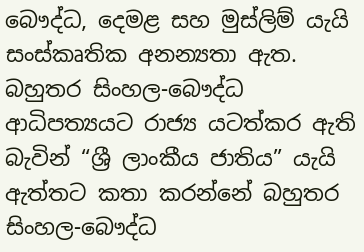බෞද්ධ, දෙමළ සහ මුස්ලිම් යැයි සංස්කෘතික අනන්‍යතා ඇත. බහුතර සිංහල-බෞද්ධ ආධිපත්‍යයට රාජ්‍ය යටත්කර ඇති බැවින් “ශ්‍රී ලාංකීය ජාතිය” යැයි ඇත්තට කතා කරන්නේ බහුතර සිංහල-බෞද්ධ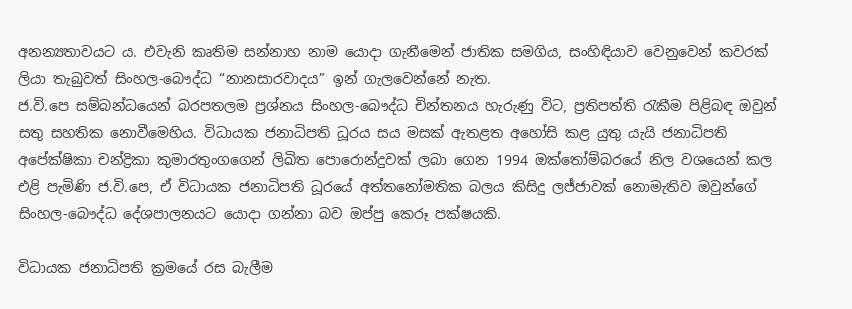අනන්‍යතාවයට ය. එවැනි කෘතිම සන්නාහ නාම යොදා ගැනීමෙන් ජාතික සමගිය, සංහිඳියාව වෙනුවෙන් කවරක් ලියා තැබුවත් සිංහල-බෞද්ධ “නානසාරවාදය” ඉන් ගැලවෙන්නේ නැත.
ජ.වි.පෙ සම්බන්ධයෙන් බරපතලම ප්‍රශ්නය සිංහල-බෞද්ධ චින්තනය හැරුණු විට, ප්‍රතිපත්ති රැකීම පිළිබඳ ඔවුන් සතු සහතික නොවීමෙහිය. විධායක ජනාධිපති ධූරය සය මසක් ඇතළත අහෝසි කළ යුතු යැයි ජනාධිපති අපේක්ෂිකා චන්ද්‍රිකා කුමාරතුංගගෙන් ලිඛිත පොරොන්දුවක් ලබා ගෙන 1994 ඔක්තෝම්බරයේ නිල වශයෙන් කල එළි පැමිණි ජ.වි.පෙ, ඒ විධායක ජනාධිපති ධූරයේ අත්තනෝමතික බලය කිසිදු ලජ්ජාවක් නොමැතිව ඔවුන්ගේ සිංහල-බෞද්ධ දේශපාලනයට යොදා ගන්නා බව ඔප්පු කෙරූ පක්ෂයකි.

විධායක ජනාධිපති ක්‍රමයේ රස බැලීම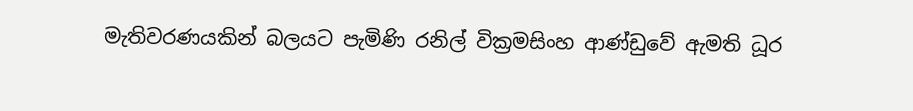මැතිවරණයකින් බලයට පැමිණි රනිල් වික්‍රමසිංහ ආණ්ඩුවේ ඇමති ධූර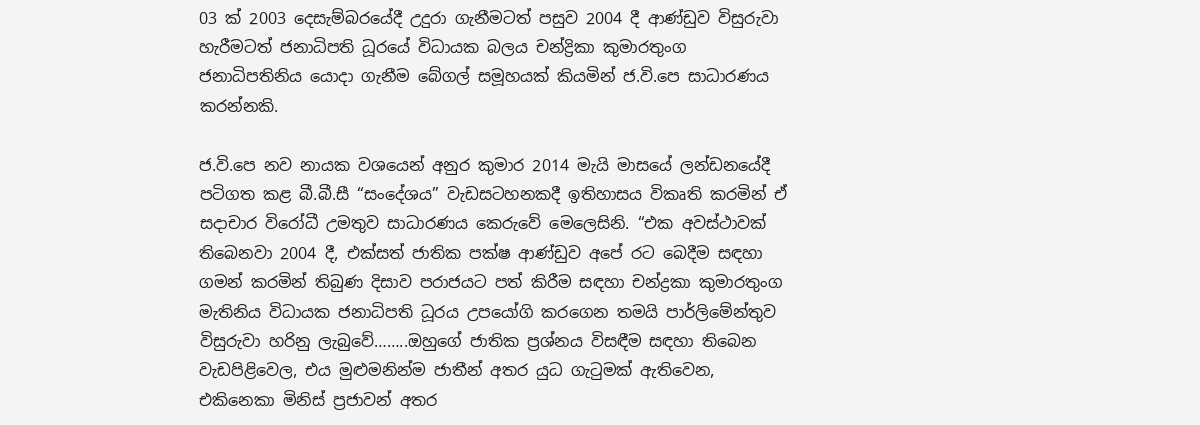03 ක් 2003 දෙසැම්බරයේදී උදුරා ගැනීමටත් පසුව 2004 දී ආණ්ඩුව විසුරුවා හැරීමටත් ජනාධිපති ධූරයේ විධායක බලය චන්ද්‍රිකා කුමාරතුංග ජනාධිපතිනිය යොදා ගැනීම බේගල් සමූහයක් කියමින් ජ.වි.පෙ සාධාරණය කරන්නකි.

ජ.වි.පෙ නව නායක වශයෙන් අනුර කුමාර 2014 මැයි මාසයේ ලන්ඩනයේදී පටිගත කළ බී.බී.සී “සංදේශය” වැඩසටහනකදී ඉතිහාසය විකෘති කරමින් ඒ සදාචාර විරෝධී උමතුව සාධාරණය කෙරුවේ මෙලෙසිනි. “එක අවස්ථාවක් තිබෙනවා 2004 දී, එක්සත් ජාතික පක්ෂ ආණ්ඩුව අපේ රට බෙදීම සඳහා ගමන් කරමින් තිබුණ දිසාව පරාජයට පත් කිරීම සඳහා චන්ද්‍රකා කුමාරතුංග මැතිනිය විධායක ජනාධිපති ධූරය උපයෝගි කරගෙන තමයි පාර්ලිමේන්තුව විසුරුවා හරිනු ලැබුවේ……..ඔහුගේ ජාතික ප්‍රශ්නය විසඳීම සඳහා තිබෙන වැඩපිළිවෙල, එය මුළුමනින්ම ජාතීන් අතර යුධ ගැටුමක් ඇතිවෙන, එකිනෙකා මිනිස් ප්‍රජාවන් අතර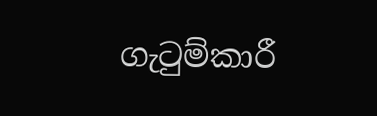ගැටුම්කාරී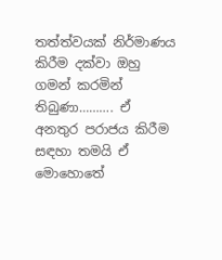තත්ත්වයක් නිර්මාණය කිරීම දක්වා ඔහු ගමන් කරමින් තිබුණා………. ඒ අනතුර පරාජය කිරීම සඳහා තමයි ඒ මොහොතේ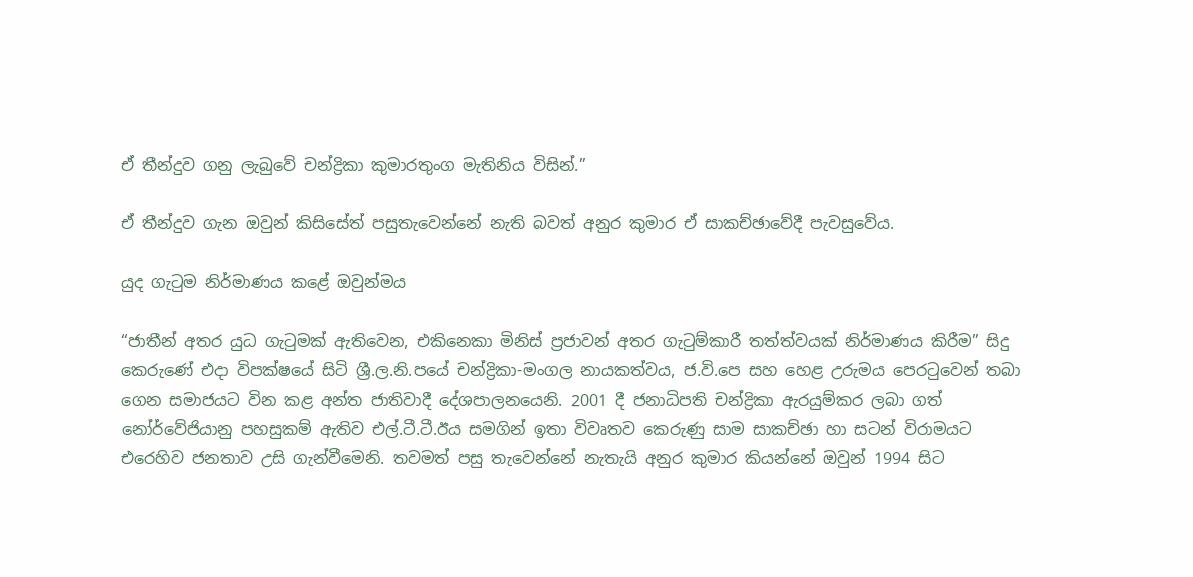ඒ තීන්දුව ගනු ලැබුවේ චන්ද්‍රිකා කුමාරතුංග මැතිනිය විසින්.”

ඒ තීන්දුව ගැන ඔවුන් කිසිසේත් පසුතැවෙන්නේ නැති බවත් අනුර කුමාර ඒ සාකච්ඡාවේදී පැවසුවේය.

යුද ගැටුම නිර්මාණය කළේ ඔවුන්මය

“ජාතීන් අතර යුධ ගැටුමක් ඇතිවෙන, එකිනෙකා මිනිස් ප්‍රජාවන් අතර ගැටුම්කාරී තත්ත්වයක් නිර්මාණය කිරීම” සිදු කෙරුණේ එදා විපක්ෂයේ සිටි ශ්‍රී.ල.නි.පයේ චන්ද්‍රිකා-මංගල නායකත්වය, ජ.වි.පෙ සහ හෙළ උරුමය පෙරටුවෙන් තබා ගෙන සමාජයට වින කළ අන්ත ජාතිවාදී දේශපාලනයෙනි. 2001 දී ජනාධිපති චන්ද්‍රිකා ඇරයුම්කර ලබා ගත් නෝර්වේජියානු පහසුකම් ඇතිව එල්.ටී.ටී.ඊය සමගින් ඉතා විවෘතව කෙරුණු සාම සාකච්ඡා හා සටන් විරාමයට එරෙහිව ජනතාව උසි ගැන්වීමෙනි. තවමත් පසු තැවෙන්නේ නැතැයි අනුර කුමාර කියන්නේ ඔවුන් 1994 සිට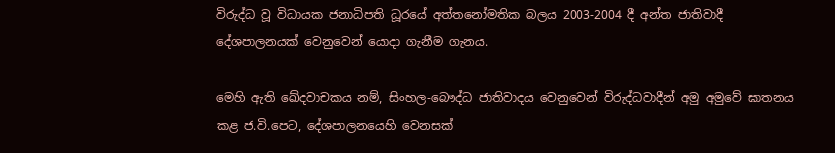විරුද්ධ වූ විධායක ජනාධිපති ධූරයේ අත්තනෝමතික බලය 2003-2004 දී අන්ත ජාතිවාදී දේශපාලනයක් වෙනුවෙන් යොදා ගැනීම ගැනය.

මෙහි ඇති ඛේදවාචකය නම්, සිංහල-බෞද්ධ ජාතිවාදය වෙනුවෙන් විරුද්ධවාදීන් අමු අමුවේ ඝාතනය කළ ජ.වි.පෙට, දේශපාලනයෙහි වෙනසක්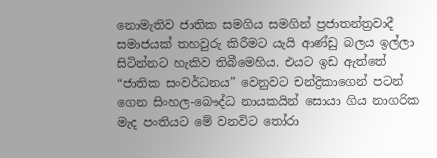නොමැතිව ජාතික සමගිය සමගින් ප්‍රජාතන්ත්‍රවාදී සමාජයක් තහවුරු කිරීමට යැයි ආණ්ඩු බලය ඉල්ලා සිටින්නට හැකිව තිබීමෙහිය. එයට ඉඩ ඇත්තේ “ජාතික සංවර්ධනය” වෙනුවට චන්ද්‍රිකාගෙන් පටන් ගෙන සිංහල-බෞද්ධ නායකයින් සොයා ගිය නාගරික මැද පංතියට මේ වනවිට තෝරා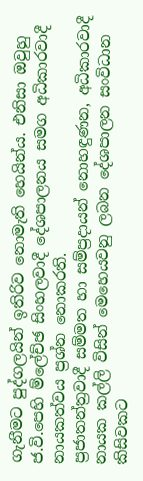ගැනීමට පුද්ගලයින් ඉතිරිව නොමැති හෙයින්ය. එනිසා ඔවුහු ජ.වි.පෙහි ම්ලේච්ඡ සිංහලවාදී දේශපාලනය සමග අධිකාරවාදී නායකත්වය ප්‍රශ්න නොකරති.
ප්‍රජාතන්ත්‍රවාදී සම්මත හා සම්ප්‍රදායන් නොහඳුණන, අධිකාරවාදී නායක කල්ලි විසින් මෙහෙයවනු ලබන දේශපාලන සංවිධාන කිසිවකට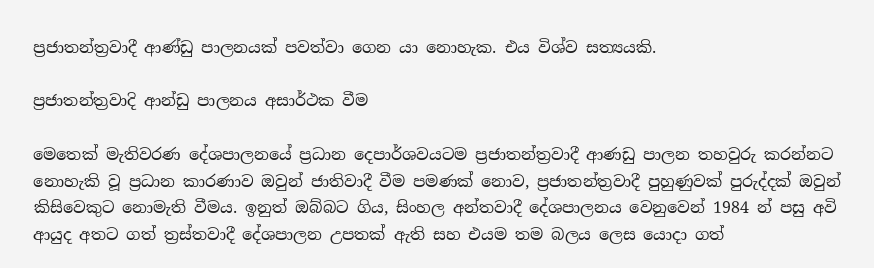ප්‍රජාතන්ත්‍රවාදී ආණ්ඩු පාලනයක් පවත්වා ගෙන යා නොහැක. එය විශ්ව සත්‍යයකි.

ප්‍රජාතන්ත්‍රවාදි ආන්ඩු පාලනය අසාර්ථක වීම

මෙතෙක් මැතිවරණ දේශපාලනයේ ප්‍රධාන දෙපාර්ශවයටම ප්‍රජාතන්ත්‍රවාදී ආණඩු පාලන තහවුරු කරන්නට නොහැකි වූ ප්‍රධාන කාරණාව ඔවුන් ජාතිවාදී වීම පමණක් නොව, ප්‍රජාතන්ත්‍රවාදී පුහුණුවක් පුරුද්දක් ඔවුන් කිසිවෙකුට නොමැති වීමය. ඉනුත් ඔබ්බට ගිය, සිංහල අන්තවාදී දේශපාලනය වෙනුවෙන් 1984 න් පසු අවි ආයුද අතට ගත් ත්‍රස්තවාදී දේශපාලන උපතක් ඇති සහ එයම තම බලය ලෙස යොදා ගත්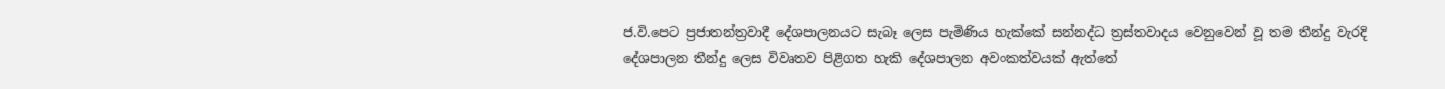ජ.වි.පෙට ප්‍රජාතන්ත්‍රවාදී දේශපාලනයට සැබෑ ලෙස පැමිණිය හැක්කේ සන්නද්ධ ත්‍රස්තවාදය වෙනුවෙන් වූ තම තීන්දු වැරදි දේශපාලන තීන්දු ලෙස විවෘතව පිළිගත හැකි දේශපාලන අවංකත්වයක් ඇත්තේ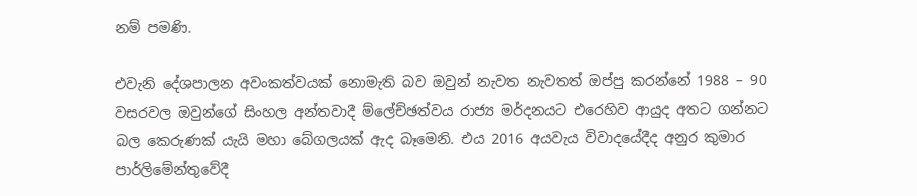නම් පමණි.

එවැනි දේශපාලන අවංකත්වයක් නොමැති බව ඔවුන් නැවත නැවතත් ඔප්පු කරන්නේ 1988 – 90 වසරවල ඔවුන්ගේ සිංහල අන්තවාදී ම්ලේච්ඡත්වය රාජ්‍ය මර්දනයට එරෙහිව ආයුද අතට ගන්නට බල කෙරුණක් යැයි මහා බේගලයක් ඇද බෑමෙනි. එය 2016 අයවැය විවාදයේදීද අනුර කුමාර පාර්ලිමේන්තුවේදී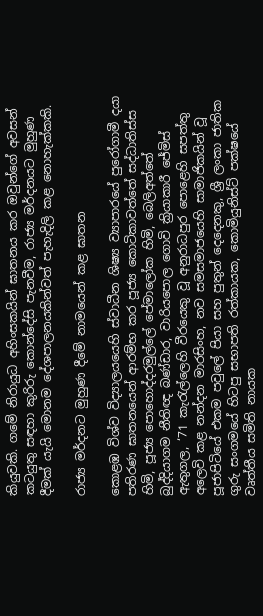කියුවකි. ගමේ නිරායුධ අහිංසකයින් ඝාතනය කර ඔවුන්ගේ අවසන් කටයුතු සඳහා කුරිරු කොන්දේසි පැනවීම, රාජ්‍ය මර්දනයට මුහුණ දීමක් යැයි මොනම දේශපාලනයකින්වත් පැහැදිලි කළ නොහැක්කකි.

රාජ්‍ය මර්දනට මුහුණ දීමේ නාමයෙන් කළ ඝාතන

කොළඹ විශ්ව විද්‍යාලයයෙහි ස්වාධීන ශිෂ්‍ය ව්‍යාපාරයේ පුරෝගාමී දයා පතිරණ ඝාතනයෙන් ආරම්භ කර පූජ්‍ය කොටිකාවත්තේ සද්ධාතිස්ස හිමි, පූජ්‍ය පොහොද්දරමුල්ලේ පේමාලෝක හිමි, බෙලිඅත්තේ බුද්දියාගම නීතිඥ බණ්ඩාර, වාරියපොල ගොවි ක්‍රියාකාරී ජේමිස් ඇතුගල, ‘71 කැරැල්ලෙහි වීරයෙකු වූ අනුරාධපුර පොළෙහි සපත්තු අලෙවි කළ නන්දන මාරසිංහ, නව සමසමාජයෙහි සාමාජිකයින් වූ පූජාපිටියේ එකම පවුලේ පියා සහ පුතුන් දෙදෙනකු, ශ්‍රී ලංකා ජාතික ගුරු සංගමයේ හිටපු සභාපති රත්කායක, කොමියුනිස්ට් පක්ෂයේ වෘත්තීය සමිති නායක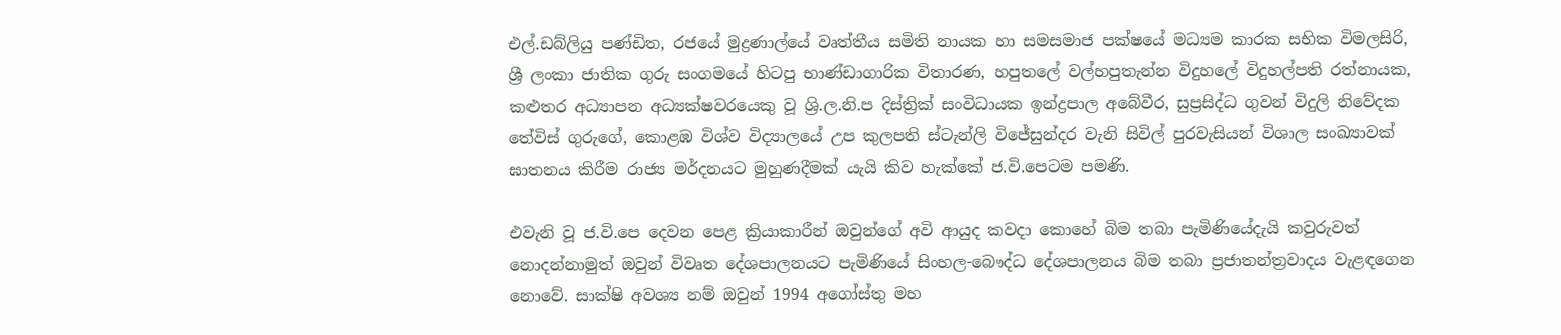එල්.ඩබ්ලියු පණ්ඩිත, රජයේ මුද්‍රණාල්යේ වෘත්තීය සමිති නායක හා සමසමාජ පක්ෂයේ මධ්‍යම කාරක සභික විමලසිරි, ශ්‍රී ලංකා ජාතික ගුරු සංගමයේ හිටපු භාණ්ඩාගාරික විතාරණ, හපුතලේ වල්හපුතැන්න විදුහලේ විදුහල්පති රත්නායක, කළුතර අධ්‍යාපන අධ්‍යක්ෂවරයෙකු වූ ශ්‍රි.ල.නි.ප දිස්ත්‍රික් සංවිධායක ඉන්ද්‍රපාල අබේවීර, සුප්‍රසිද්ධ ගුවන් විදුලි නිවේදක තේවිස් ගුරුගේ, කොළඹ විශ්ව විද්‍යාලයේ උප කුලපති ස්ටැන්ලි විජේසුන්දර වැනි සිවිල් පුරවැසියන් විශාල සංඛ්‍යාවක් ඝාතනය කිරීම රාජ්‍ය මර්දනයට මුහුණදීමක් යැයි කිව හැක්කේ ජ.වි.පෙටම පමණි.

එවැනි වූ ජ.වි.පෙ දෙවන පෙළ ක්‍රියාකාරීන් ඔවුන්ගේ අවි ආයුද කවදා කොහේ බිම තබා පැමිණියේදැයි කවුරුවත් නොදන්නාමුත් ඔවුන් විවෘත දේශපාලනයට පැමිණියේ සිංහල-බෞද්ධ දේශපාලනය බිම තබා ප්‍රජාතන්ත්‍රවාදය වැළඳගෙන නොවේ. සාක්ෂි අවශ්‍ය නම් ඔවුන් 1994 අගෝස්තු මහ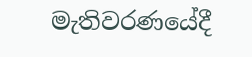මැතිවරණයේදී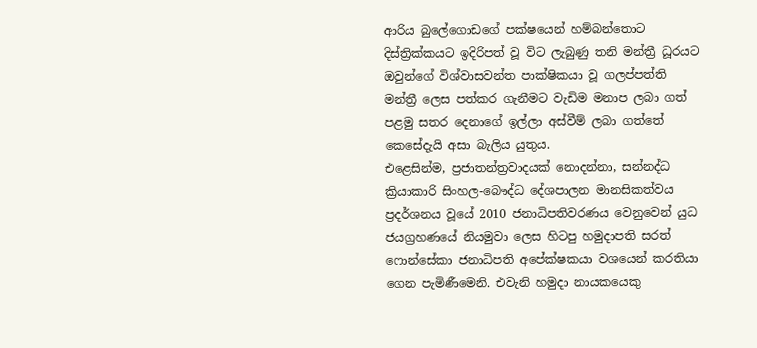ආරිය බුලේගොඩගේ පක්ෂයෙන් හම්බන්තොට දිස්ත්‍රික්කයට ඉදිරිපත් වූ විට ලැබුණු තනි මන්ත්‍රී ධූරයට ඔවුන්ගේ විශ්වාසවන්ත පාක්ෂිකයා වූ ගලප්පත්ති මන්ත්‍රී ලෙස පත්කර ගැනීමට වැඩිම මනාප ලබා ගත් පළමු සතර දෙනාගේ ඉල්ලා අස්වීම් ලබා ගත්තේ කෙසේදැයි අසා බැලිය යුතුය.
එළෙසින්ම, ප්‍රජාතන්ත්‍රවාදයක් නොදන්නා, සන්නද්ධ ක්‍රියාකාරි සිංහල-බෞද්ධ දේශපාලන මානසිකත්වය ප්‍රදර්ශනය වූයේ 2010 ජනාධිපතිවරණය වෙනුවෙන් යුධ ජයග්‍රහණයේ නියමුවා ලෙස හිටපු හමුදාපති සරත් ෆොන්සේකා ජනාධිපති අපේක්ෂකයා වශයෙන් කරතියා ගෙන පැමිණීමෙනි. එවැනි හමුදා නායකයෙකු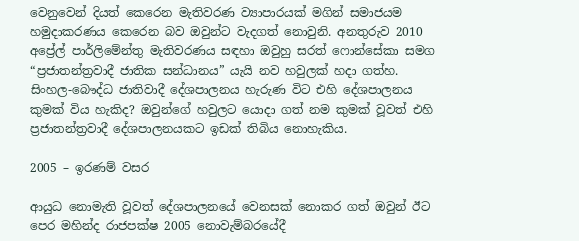වෙනුවෙන් දියත් කෙරෙන මැතිවරණ ව්‍යාපාරයක් මගින් සමාජයම හමුදාකරණය කෙරෙන බව ඔවුන්ට වැදගත් නොවුනි. අනතුරුව 2010 අප්‍රේල් පාර්ලිමේන්තු මැතිවරණය සඳහා ඔවුහු සරත් ෆොන්සේකා සමග “ප්‍රජාතන්ත්‍රවාදී ජාතික සන්ධානය” යැයි නව හවුලක් හදා ගත්හ. සිංහල-බෞද්ධ ජාතිවාදී දේශපාලනය හැරුණ විට එහි දේශපාලනය කුමක් විය හැකිද? ඔවුන්ගේ හවුලට යොදා ගත් නම කුමක් වූවත් එහි ප්‍රජාතන්ත්‍රවාදී දේශපාලනයකට ඉඩක් තිබිය නොහැකිය.

2005 – ඉරණම් වසර

ආයුධ නොමැති වූවත් දේශපාලනයේ වෙනසක් නොකර ගත් ඔවුන් ඊට පෙර මහින්ද රාජපක්ෂ 2005 නොවැම්බරයේදී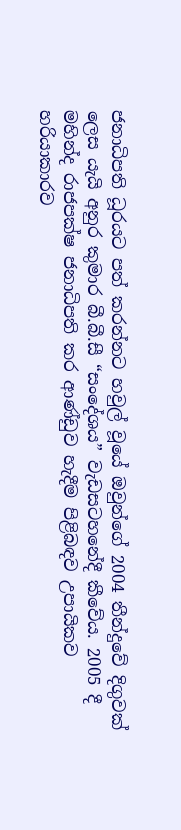ජනාධිපති ධූරයට පත් කරන්නට හවුල් වූයේ ඔවුන්ගේ 2004 තීන්දුවේ දිගුවක් ලෙස යැයි අනුර කුමාර බී.බී.සී “සංදේශය” වැඩසටහනේදී කීවේය. 2005 දී මහින්ද රාජපක්ෂ ජනාධිපති කර ආණ්ඩුව හැදීම පිළිබඳව උපායිකව හරියාකාරව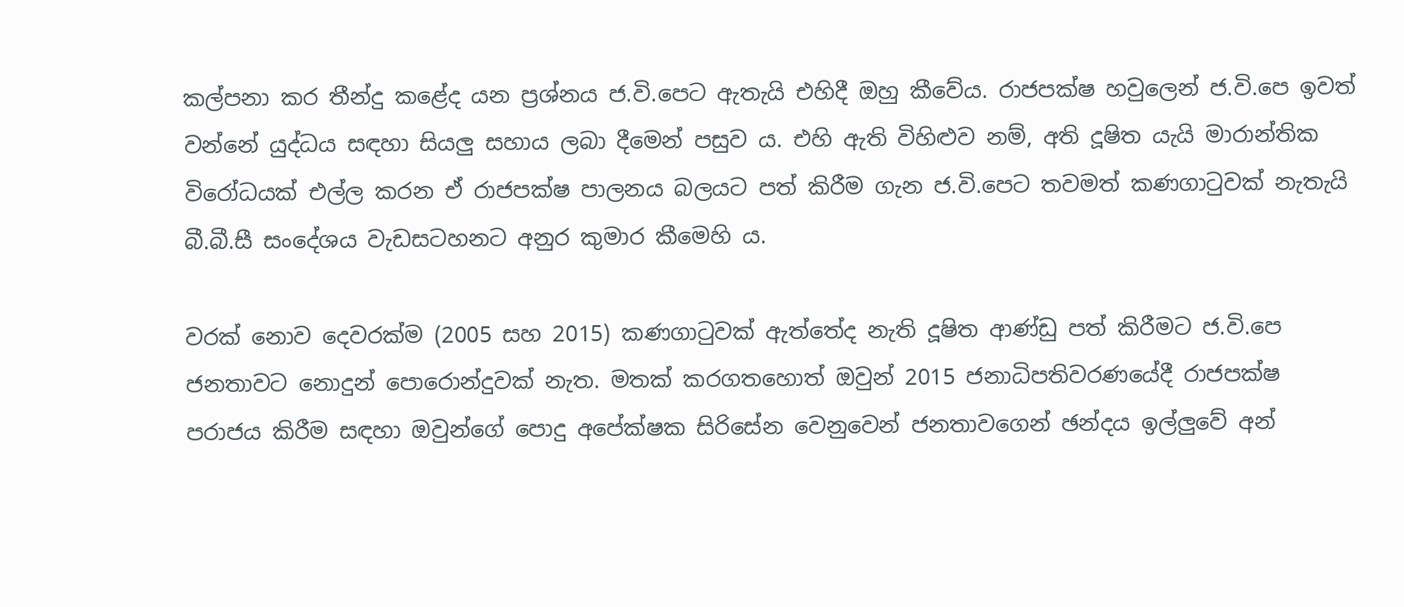කල්පනා කර තීන්දු කළේද යන ප්‍රශ්නය ජ.වි.පෙට ඇතැයි එහිදී ඔහු කීවේය. රාජපක්ෂ හවුලෙන් ජ.වි.පෙ ඉවත් වන්නේ යුද්ධය සඳහා සියලු සහාය ලබා දීමෙන් පසුව ය. එහි ඇති විහිළුව නම්, අති දූෂිත යැයි මාරාන්තික විරෝධයක් එල්ල කරන ඒ රාජපක්ෂ පාලනය බලයට පත් කිරීම ගැන ජ.වි.පෙට තවමත් කණගාටුවක් නැතැයි බී.බී.සී සංදේශය වැඩසටහනට අනුර කුමාර කීමෙහි ය.

වරක් නොව දෙවරක්ම (2005 සහ 2015) කණගාටුවක් ඇත්තේද නැති දූෂිත ආණ්ඩු පත් කිරීමට ජ.වි.පෙ ජනතාවට නොදුන් පොරොන්දුවක් නැත. මතක් කරගතහොත් ඔවුන් 2015 ජනාධිපතිවරණයේදී රාජපක්ෂ පරාජය කිරීම සඳහා ඔවුන්ගේ පොදු අපේක්ෂක සිරිසේන වෙනුවෙන් ජනතාවගෙන් ඡන්දය ඉල්ලුවේ අන්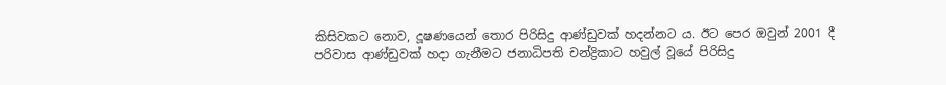කිසිවකට නොව, දූෂණයෙන් තොර පිරිසිදු ආණ්ඩුවක් හදන්නට ය. ඊට පෙර ඔවුන් 2001 දී පරිවාස ආණ්ඩුවක් හදා ගැනීමට ජනාධිපති චන්ද්‍රිකාට හවුල් වූයේ පිරිසිදු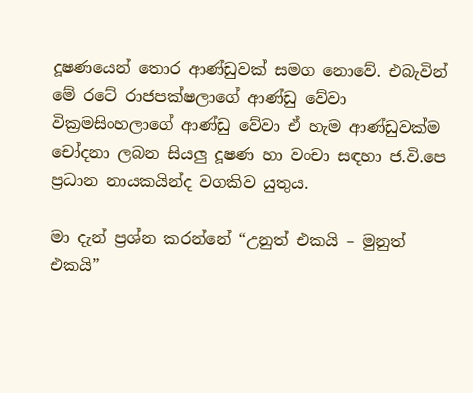දූෂණයෙන් තොර ආණ්ඩුවක් සමග නොවේ. එබැවින් මේ රටේ රාජපක්ෂලාගේ ආණ්ඩු වේවා වික්‍රමසිංහලාගේ ආණ්ඩු වේවා ඒ හැම ආණ්ඩුවක්ම චෝදනා ලබන සියලු දූෂණ හා වංචා සඳහා ජ.වි.පෙ ප්‍රධාන නායකයින්ද වගකිව යුතුය.

මා දැන් ප්‍රශ්න කරන්නේ “උනුත් එකයි – මුනුත් එකයි”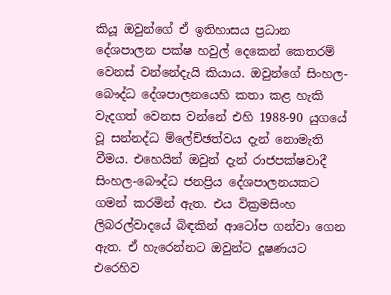කියූ ඔවුන්ගේ ඒ ඉතිහාසය ප්‍රධාන දේශපාලන පක්ෂ හවුල් දෙකෙන් කෙතරම් වෙනස් වන්නේදැයි කියාය. ඔවුන්ගේ සිංහල-බෞද්ධ දේශපාලනයෙහි කතා කළ හැකි වැදගත් වෙනස වන්නේ එහි 1988-90 යුගයේ වූ සන්නද්ධ ම්ලේච්ඡත්වය දැන් නොමැති වීමය. එහෙයින් ඔවුන් දැන් රාජපක්ෂවාදී සිංහල-බෞද්ධ ජනප්‍රිය දේශපාලනයකට ගමන් කරමින් ඇත. එය වික්‍රමසිංහ ලිබරල්වාදයේ බිඳකින් ආටෝප ගන්වා ගෙන ඇත. ඒ හැරෙන්නට ඔවුන්ට දූෂණයට එරෙහිව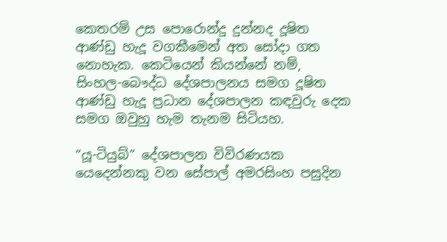කෙතරම් උස පොරොන්දු දුන්නද දූෂිත ආණ්ඩු හැදූ වගකීමෙන් අත සෝදා ගත නොහැක. කෙටියෙන් කියන්නේ නම්, සිංහල-බෞද්ධ දේශපාලනය සමග දූෂිත ආණ්ඩු හැදූ ප්‍රධාන දේශපාලන කඳවුරු දෙක සමග ඔවුහු හැම තැනම සිටියහ.

“යූ-ටියුබ්” දේශපාලන විවිරණයක යෙදෙන්නකු වන සේපාල් අමරසිංහ පසුදින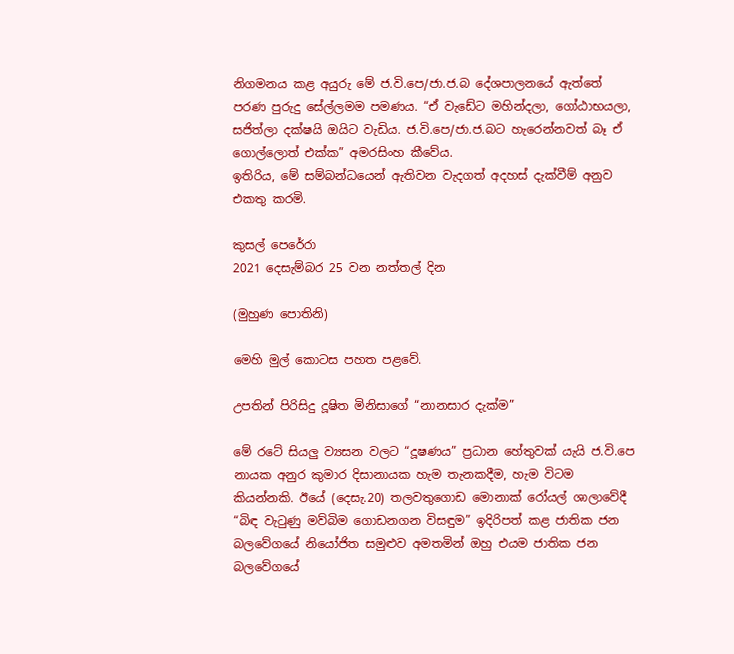නිගමනය කළ අයුරු මේ ජ.වි.පෙ/ජා.ජ.බ දේශපාලනයේ ඇත්තේ පරණ පුරුදු සේල්ලමම පමණය. “ඒ වැඩේට මහින්දලා, ගෝඨාභයලා, සජිත්ලා දක්ෂයි ඔයිට වැඩිය. ජ.වි.පෙ/ජා.ජ.බට හැරෙන්නවත් බෑ ඒ ගොල්ලොත් එක්ක” අමරසිංහ කීවේය.
ඉතිරිය, මේ සම්බන්ධයෙන් ඇතිවන වැදගත් අදහස් දැක්වීම් අනුව එකතු කරමි.

කුසල් පෙරේරා
2021 දෙසැම්බර 25 වන නත්තල් දින

(මුහුණ පොතිනි)

මෙහි මුල් කොටස පහත පළවේ.

උපතින් පිරිසිදු දූෂිත මිනිසාගේ “නානසාර දැක්ම”

මේ රටේ සියලු ව්‍යසන වලට “දූෂණය” ප්‍රධාන හේතුවක් යැයි ජ.වි.පෙ නායක අනුර කුමාර දිසානායක හැම තැනකදීම, හැම විටම කියන්නකි. ඊයේ (දෙසැ.20) තලවතුගොඩ මොනාක් රෝයල් ශාලාවේදී “බිඳ වැටුණු මව්බිම ගොඩනගන විසඳුම” ඉදිරිපත් කළ ජාතික ජන බලවේගයේ නියෝජිත සමුළුව අමතමින් ඔහු එයම ජාතික ජන බලවේගයේ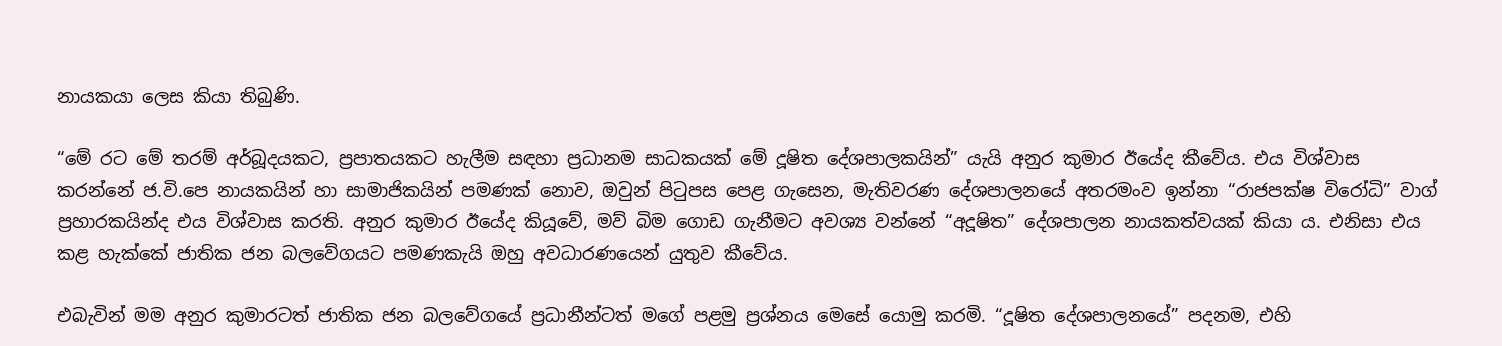නායකයා ලෙස කියා තිබුණි.

“මේ රට මේ තරම් අර්බූදයකට, ප්‍රපාතයකට හැලීම සඳහා ප්‍රධානම සාධකයක් මේ දූෂිත දේශපාලකයින්” යැයි අනුර කුමාර ඊයේද කීවේය. එය විශ්වාස කරන්නේ ජ.වි.පෙ නායකයින් හා සාමාජිකයින් පමණක් නොව, ඔවුන් පිටුපස පෙළ ගැසෙන, මැතිවරණ දේශපාලනයේ අතරමංව ඉන්නා “රාජපක්ෂ විරෝධි” වාග් ප්‍රහාරකයින්ද එය විශ්වාස කරති. අනුර කුමාර ඊයේද කියූවේ, මව් බිම ගොඩ ගැනීමට අවශ්‍ය වන්නේ “අදූෂිත” දේශපාලන නායකත්වයක් කියා ය. එනිසා එය කළ හැක්කේ ජාතික ජන බලවේගයට පමණකැයි ඔහු අවධාරණයෙන් යුතුව කීවේය.

එබැවින් මම අනුර කුමාරටත් ජාතික ජන බලවේගයේ ප්‍රධානීන්ටත් මගේ පළමු ප්‍රශ්නය මෙසේ යොමු කරමි. “දූෂිත දේශපාලනයේ” පදනම, එහි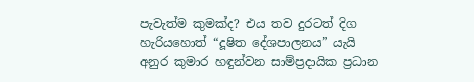පැවැත්ම කුමක්ද? එය තව දුරටත් දිග හැරියහොත් “දූෂිත දේශපාලනය” යැයි අනුර කුමාර හඳුන්වන සාම්ප්‍රදායික ප්‍රධාන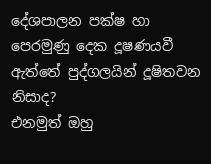දේශපාලන පක්ෂ හා පෙරමුණු දෙක දූෂණයවී ඇත්තේ පුද්ගලයින් දූෂිතවන නිසාද?
එනමුත් ඔහු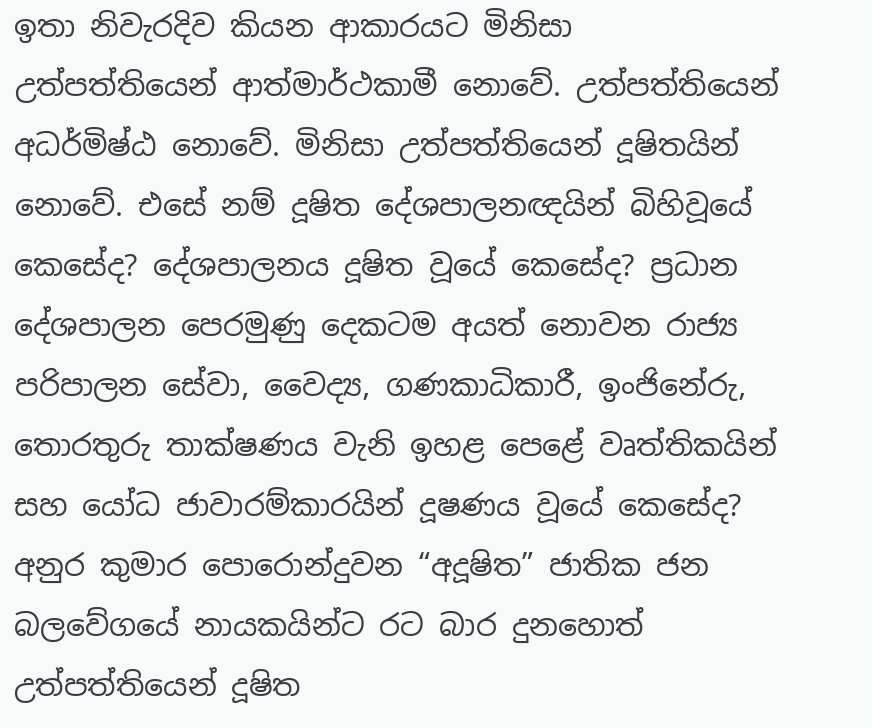ඉතා නිවැරදිව කියන ආකාරයට මිනිසා උත්පත්තියෙන් ආත්මාර්ථකාමී නොවේ. උත්පත්තියෙන් අධර්මිෂ්ඨ නොවේ. මිනිසා උත්පත්තියෙන් දූෂිතයින් නොවේ. එසේ නම් දූෂිත දේශපාලනඥයින් බිහිවූයේ කෙසේද? දේශපාලනය දූෂිත වූයේ කෙසේද? ප්‍රධාන දේශපාලන පෙරමුණු දෙකටම අයත් නොවන රාජ්‍ය පරිපාලන සේවා, වෛද්‍ය, ගණකාධිකාරී, ඉංජිනේරු, තොරතුරු තාක්ෂණය වැනි ඉහළ පෙළේ වෘත්තිකයින් සහ යෝධ ජාවාරම්කාරයින් දූෂණය වූයේ කෙසේද? අනුර කුමාර පොරොන්දුවන “අදූෂිත” ජාතික ජන බලවේගයේ නායකයින්ට රට බාර දුනහොත් උත්පත්තියෙන් දූෂිත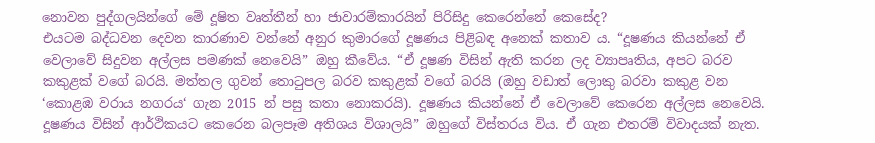නොවන පුද්ගලයින්ගේ මේ දූෂිත වෘත්තීන් හා ජාවාරම්කාරයින් පිරිසිදු කෙරෙන්නේ කෙසේද?
එයටම බද්ධවන දෙවන කාරණාව වන්නේ අනුර කුමාරගේ දූෂණය පිළිබඳ අනෙක් කතාව ය. “දූෂණය කියන්නේ ඒ වෙලාවේ සිදුවන අල්ලස පමණක් නෙවෙයි” ඔහු කීවේය. “ඒ දූෂණ විසින් ඇති කරන ලද ව්‍යාපෘතිය, අපට බරව කකුළක් වගේ බරයි. මත්තල ගුවන් තොටුපල බරව කකුළක් වගේ බරයි (ඔහු වඩාත් ලොකු බරවා කකුළ වන ‘කොළඹ වරාය නගරය‘ ගැන 2015 න් පසු කතා නොකරයි). දූෂණය කියන්නේ ඒ වෙලාවේ කෙරෙන අල්ලස නෙවෙයි. දූෂණය විසින් ආර්ථිකයට කෙරෙන බලපෑම අතිශය විශාලයි” ඔහුගේ විස්තරය විය. ඒ ගැන එතරම් විවාදයක් නැත.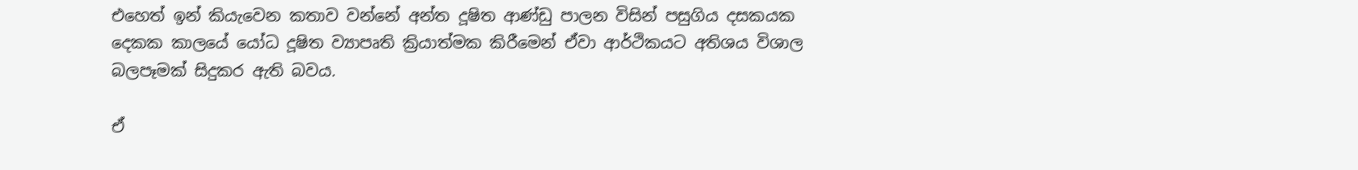එහෙත් ඉන් කියැවෙන කතාව වන්නේ අන්ත දූෂිත ආණ්ඩු පාලන විසින් පසුගිය දසකයක දෙකක කාලයේ යෝධ දූෂිත ව්‍යාපෘති ක්‍රියාත්මක කිරීමෙන් ඒවා ආර්ථිකයට අතිශය විශාල බලපෑමක් සිදුකර ඇති බවය.

ඒ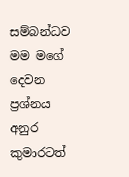සම්බන්ධව මම මගේ දෙවන ප්‍රශ්නය අනුර කුමාරටත්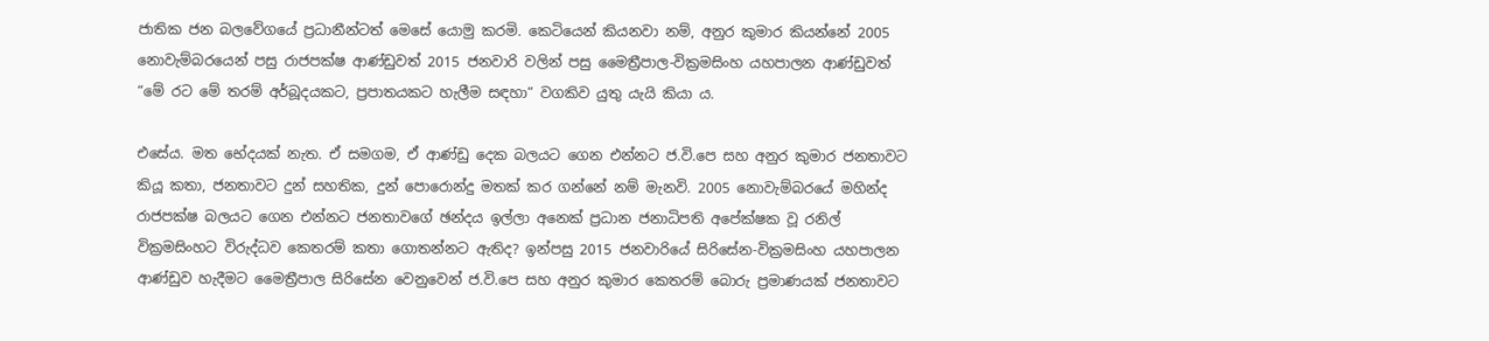ජාතික ජන බලවේගයේ ප්‍රධානීන්ටත් මෙසේ යොමු කරමි. කෙටියෙන් කියනවා නම්, අනුර කුමාර කියන්නේ 2005 නොවැම්බරයෙන් පසු රාජපක්ෂ ආණ්ඩුවත් 2015 ජනවාරි වලින් පසු මෛත්‍රීපාල-වික්‍රමසිංහ යහපාලන ආණ්ඩුවත් “මේ රට මේ තරම් අර්බූදයකට, ප්‍රපාතයකට හැලීම සඳහා” වගකිව යුතු යැයි කියා ය.

එසේය. මත භේදයක් නැත. ඒ සමගම, ඒ ආණ්ඩු දෙක බලයට ගෙන එන්නට ජ.වි.පෙ සහ අනුර කුමාර ජනතාවට කියූ කතා, ජනතාවට දුන් සහතික, දුන් පොරොන්දු මතක් කර ගන්නේ නම් මැනවි. 2005 නොවැම්බරයේ මහින්ද රාජපක්ෂ බලයට ගෙන එන්නට ජනතාවගේ ඡන්දය ඉල්ලා අනෙක් ප්‍රධාන ජනාධිපති අපේක්ෂක වූ රනිල් වික්‍රමසිංහට විරුද්ධව කෙතරම් කතා ගොතන්නට ඇතිද? ඉන්පසු 2015 ජනවාරියේ සිරිසේන-වික්‍රමසිංහ යහපාලන ආණ්ඩුව හැදීමට මෛත්‍රීපාල සිරිසේන වෙනුවෙන් ජ.වි.පෙ සහ අනුර කුමාර කෙතරම් බොරු ප්‍රමාණයක් ජනතාවට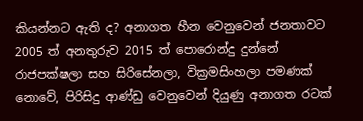කියන්නට ඇති ද? අනාගත හීන වෙනුවෙන් ජනතාවට 2005 ත් අනතුරුව 2015 ත් පොරොන්දු දුන්නේ රාජපක්ෂලා සහ සිරිසේනලා, වික්‍රමසිංහලා පමණක් නොවේ, පිරිසිදු ආණ්ඩු වෙනුවෙන් දියුණු අනාගත රටක්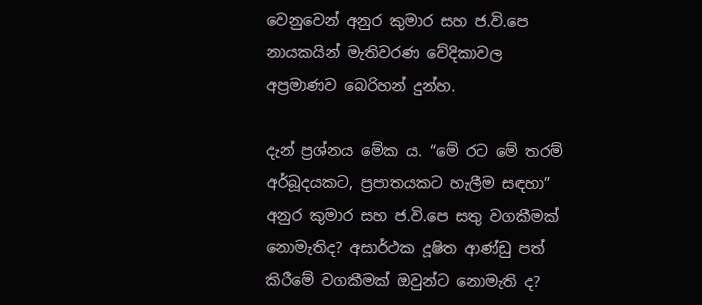වෙනුවෙන් අනුර කුමාර සහ ජ.වි.පෙ නායකයින් මැතිවරණ වේදිකාවල අප්‍රමාණව බෙරිහන් දුන්හ.

දැන් ප්‍රශ්නය මේක ය. “මේ රට මේ තරම් අර්බූදයකට, ප්‍රපාතයකට හැලීම සඳහා” අනුර කුමාර සහ ජ.වි.පෙ සතු වගකීමක් නොමැතිද? අසාර්ථක දූෂිත ආණ්ඩු පත් කිරීමේ වගකීමක් ඔවුන්ට නොමැති ද?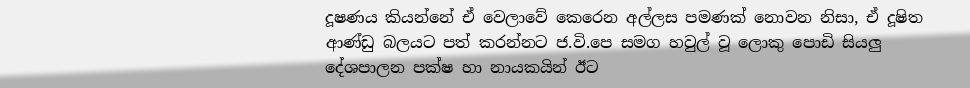දූෂණය කියන්නේ ඒ වෙලාවේ කෙරෙන අල්ලස පමණක් නොවන නිසා, ඒ දූෂිත ආණ්ඩු බලයට පත් කරන්නට ජ.වි.පෙ සමග හවුල් වූ ලොකු පොඩි සියලු දේශපාලන පක්ෂ හා නායකයින් ඊට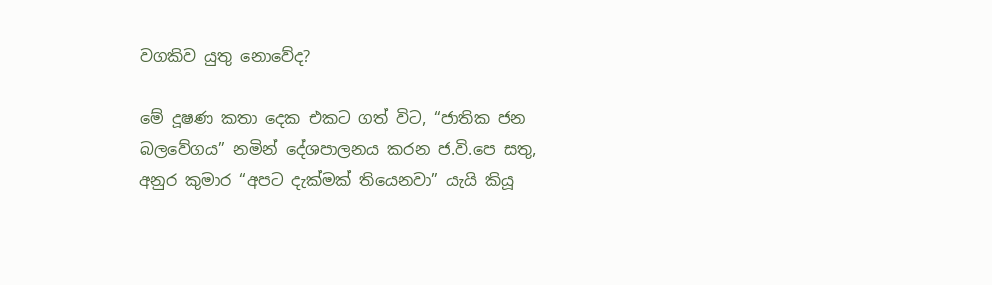වගකිව යුතු නොවේද?

මේ දූෂණ කතා දෙක එකට ගත් විට, “ජාතික ජන බලවේගය” නමින් දේශපාලනය කරන ජ.වි.පෙ සතු, අනුර කුමාර “අපට දැක්මක් තියෙනවා” යැයි කියූ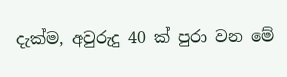දැක්ම, අවුරුදු 40 ක් පුරා වන මේ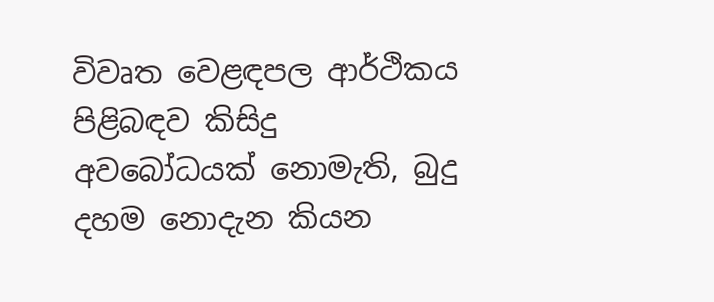විවෘත වෙළඳපල ආර්ථිකය පිළිබඳව කිසිදු අවබෝධයක් නොමැති, බුදු දහම නොදැන කියන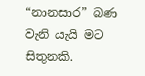“නානසාර” බණ වැනි යැයි මට සිතුනකි.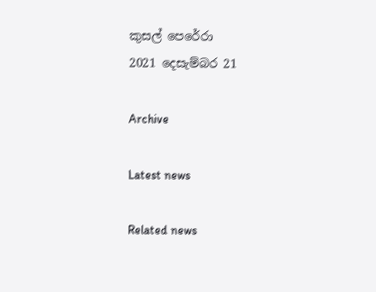කුසල් පෙරේරා
2021 දෙසැම්බර 21

Archive

Latest news

Related news